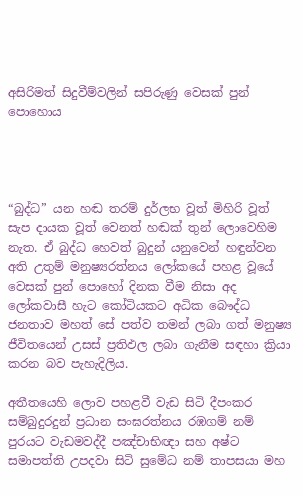අසිරිමත් සිදුවීම්වලින් සපිරුණු වෙසක් පුන් පොහොය




“බුද්ධ” යන හඬ තරම් දුර්ලභ වූත් මිහිරි වූත් සැප දායක වූත් වෙනත් හඬක් තුන් ලොවෙහිම නැත. ඒ බුද්ධ හෙවත් බුදුන් යනුවෙන් හඳුන්වන අති උතුම් මනුෂ්‍යරත්නය ලෝකයේ පහළ වූයේ වෙසක් පුන් පොහෝ දිනක වීම නිසා අද ලෝකවාසී හැට කෝටියකට අධික බෞද්ධ ජනතාව මහත් සේ පත්ව තමන් ලබා ගත් මනුෂ්‍ය ජීවිතයෙන් උසස් ප්‍රතිඵල ලබා ගැනීම සඳහා ක්‍රියා කරන බව පැහැදිලිය.

අතීතයෙහි ලොව පහළවී වැඩ සිටි දීපංකර සම්බුදුරදුන් ප්‍රධාන සංඝරත්නය රඹගම් නම් පුරයට වැඩමවද්දී පඤ්චාභිඥා සහ අෂ්ට සමාපත්ති උපදවා සිටි සුමේධ නම් තාපසයා මහ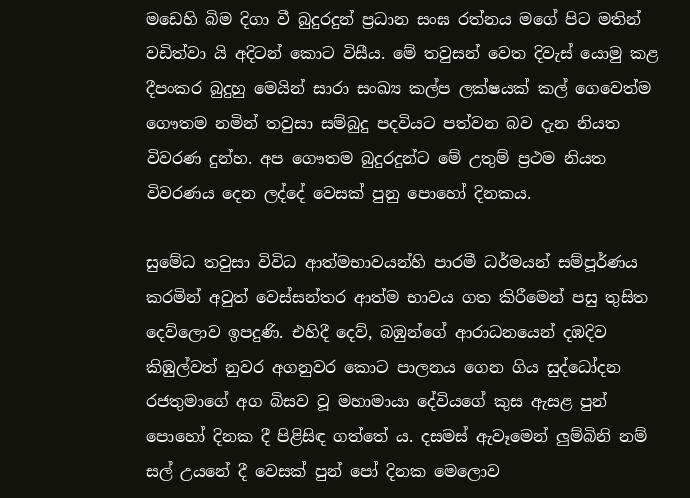මඩෙහි බිම දිගා වී බුදුරදුන් ප්‍රධාන සංඝ රත්නය මගේ පිට මතින් වඩිත්වා යි අදිටන් කොට විසීය. මේ තවුසන් වෙත දිවැස් යොමු කළ දීපංකර බුදුහු මෙයින් සාරා සංඛ්‍ය කල්ප ලක්ෂයක් කල් ගෙවෙත්ම ගෞතම නමින් තවුසා සම්බුදු පදවියට පත්වන බව දැන නියත විවරණ දුන්හ. අප ගෞතම බුදුරදුන්ට මේ උතුම් ප්‍රථම නියත විවරණය දෙන ලද්දේ වෙසක් පුනු පොහෝ දිනකය.

සුමේධ තවුසා විවිධ ආත්මභාවයන්හි පාරමී ධර්මයන් සම්පූර්ණය කරමින් අවුත් වෙස්සන්තර ආත්ම භාවය ගත කිරීමෙන් පසු තුසිත දෙව්ලොව ඉපදුණි. එහිදී දෙව්, බඹුන්ගේ ආරාධනයෙන් දඹදිව කිඹුල්වත් නුවර අගනුවර කොට පාලනය ගෙන ගිය සුද්ධෝදන රජතුමාගේ අග බිසව වූ මහාමායා දේවියගේ කුස ඇසළ පුන් පොහෝ දිනක දී පිළිසිඳ ගත්තේ ය. දසමස් ඇවෑමෙන් ලුම්බිනි නම් සල් උයනේ දී වෙසක් පුන් පෝ දිනක මෙලොව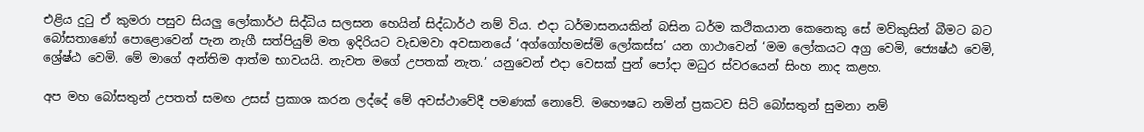එළිය දුටු ඒ කුමරා පසුව සියලු ලෝකාර්ථ සිද්ධිය සලසන හෙයින් සිද්ධාර්ථ නම් විය. එදා ධර්මාසනයකින් බසින ධර්ම කථිකයාන කෙනෙකු සේ මව්කුසින් බීමට බට බෝසතාණෝ පොළොවෙන් පැන නැගී සත්පියුම් මත ඉදිරියට වැඩමවා අවසානයේ ‘අග්ගෝහමස්මි ලෝකස්ස’ යන ගාථාවෙන් ‘මම ලෝකයට අග්‍ර වෙමි, ජ්‍යෙෂ්ඨ වෙමි, ශ්‍රේෂ්ඨ වෙමි. මේ මාගේ අන්තිම ආත්ම භාවයයි. නැවත මගේ උපතක් නැත.’ යනුවෙන් එදා වෙසක් පුන් පෝදා මධුර ස්වරයෙන් සිංහ නාද කළහ.

අප මහ බෝසතුන් උපතත් සමඟ උසස් ප්‍රකාශ කරන ලද්දේ මේ අවස්ථාවේදී පමණක් නොවේ. මහෞෂධ නමින් ප්‍රකටව සිටි බෝසතුන් සුමනා නම්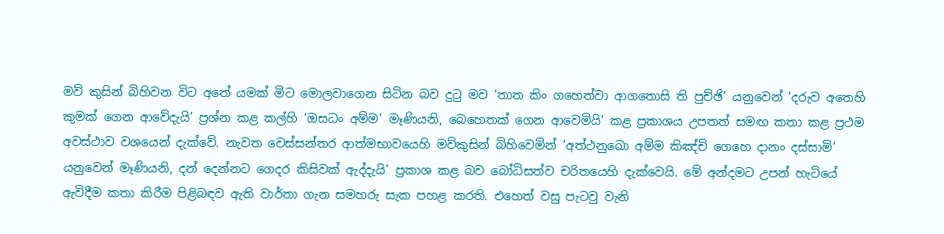මව් කුසින් බිහිවන විට අතේ යමක් මිට මොලවාගෙන සිටින බව දුටු මව ‘තාත කිං ගහෙත්වා ආගතොසි ති පුච්ඡි’ යනුවෙන් ‘දරුව අතෙහි කුමක් ගෙන ආවේදැයි’ ප්‍රශ්න කළ කල්හි ‘ඔසධං අම්ම’ මෑණියනි, බෙහෙතක් ගෙන ආවෙමියි’ කළ ප්‍රකාශය උපතත් සමඟ කතා කළ ප්‍රථම අවස්ථාව වශයෙන් දැක්වේ. නැවත වෙස්සන්තර ආත්මභාවයෙහි මව්කුසින් බිහිවෙමින් ‘අත්ථනුඛො අම්ම කිඤ්චි ගෙහෙ දානං දස්සාමි’ යනුවෙන් මෑණියනි, දන් දෙන්නට ගෙදර කිසිවක් ඇද්දැයි’ ප්‍රකාශ කළ බව බෝධිසත්ව චරිතයෙහි දැක්වෙයි. මේ අන්දමට උපන් හැටියේ ඇවිදීම කතා කිරීම පිළිබඳව ඇති වාර්තා ගැන සමහරු සැක පහළ කරති. එහෙත් වසු පැටවු වැනි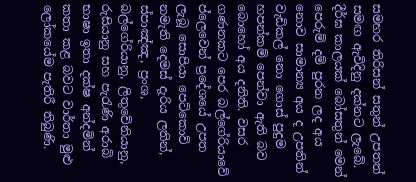සමහර තිරිසන් සතුන් උපතත් සමඟ ඇවිදිනු දක්නට ලැබේ. දීර්ඝ කාලයක් බෝසතුන් මෙන් පෙරුම් දම් පුරන ලද අය නොව සාමාන්‍ය අය ද උපතින් වැඩිකල් නො ගොස් පුදුම හපන්කම් පෙන්වා ඇති බව බොහෝ අය දනිති. වසර ගණනකට පෙර බල්ගේරියාවේ ප්ලෙවෙන් ප්‍රදේශයේ උපත ලැබූ සොපියා පෙට්කොව් නමැති දෙමස් දැරිය ලතින්, ස්පාඤ්ඤ, ප්‍රංශ, බල්ගේරියානු, ලිතුවේනියානු, රුසියානු සහ පැරැණි අරාබි භාෂා ඉතා දක්ෂ අන්දමින් කතා කළ බවට වාර්තා මුළු ලෝකයේම පැතිරී තිබුණි.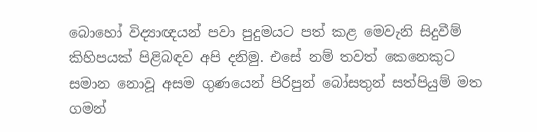බොහෝ විද්‍යාඥයන් පවා පුදුමයට පත් කළ මෙවැනි සිදුවීම් කිහිපයක් පිළිබඳව අපි දනිමු. එසේ නම් තවත් කෙනෙකුට සමාන නොවූ අසම ගුණයෙන් පිරිපුන් බෝසතුන් සත්පියුම් මත ගමන්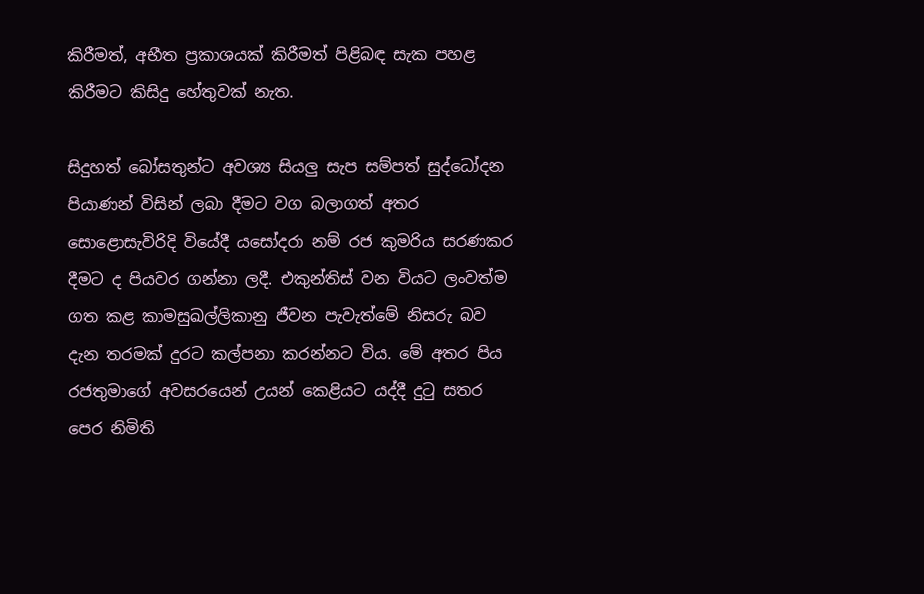කිරීමත්, අභීත ප්‍රකාශයක් කිරීමත් පිළිබඳ සැක පහළ කිරීමට කිසිදු හේතුවක් නැත.

සිදුහත් බෝසතුන්ට අවශ්‍ය සියලු සැප සම්පත් සුද්ධෝදන පියාණන් විසින් ලබා දීමට වග බලාගත් අතර සොළොසැවිරිදි වියේදී යසෝදරා නම් රජ කුමරිය සරණකර දීමට ද පියවර ගන්නා ලදී. එකුන්තිස් වන වියට ලංවත්ම ගත කළ කාමසුඛල්ලිකානු ජීවන පැවැත්මේ නිසරු බව දැන තරමක් දුරට කල්පනා කරන්නට විය. මේ අතර පිය රජතුමාගේ අවසරයෙන් උයන් කෙළියට යද්දී දුටු සතර පෙර නිමිති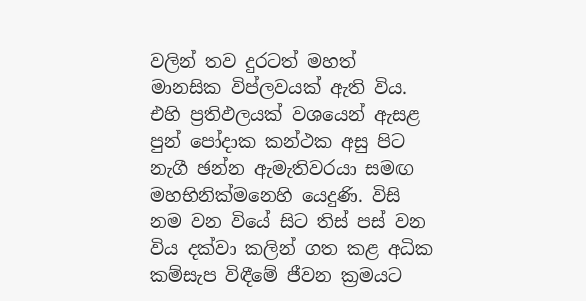වලින් තව දුරටත් මහත් මානසික විප්ලවයක් ඇති විය. එහි ප්‍රතිඵලයක් වශයෙන් ඇසළ පුන් පෝදාක කන්ථක අසු පිට නැගී ඡන්න ඇමැතිවරයා සමඟ මහභිනික්මනෙහි යෙදුණි. විසි නම වන වියේ සිට තිස් පස් වන විය දක්වා කලින් ගත කළ අධික කම්සැප විඳීමේ ජීවන ක්‍රමයට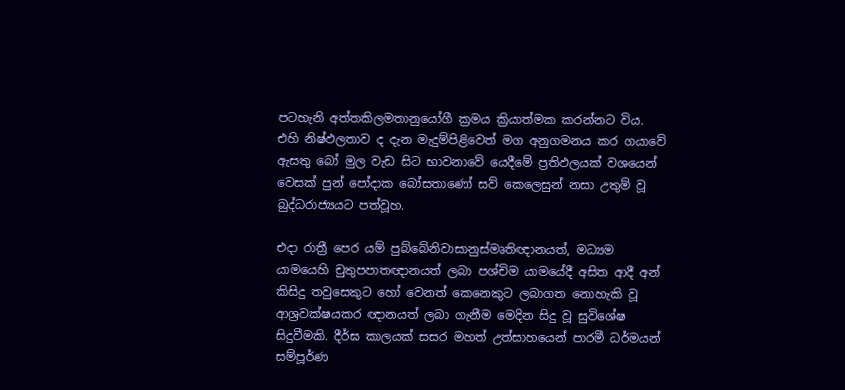පටහැනි අත්තකිලමතානුයෝගී ක්‍රමය ක්‍රියාත්මක කරන්නට විය. එහි නිෂ්ඵලතාව ද දැන මැදුම්පිළිවෙත් මග අනුගමනය කර ගයාවේ ඇසතු බෝ මුල වැඩ සිට භාවනාවේ යෙදීමේ ප්‍රතිඵලයක් වශයෙන් වෙසක් පුන් පෝදාක බෝසතාණෝ සව් කෙලෙසුන් නසා උතුම් වූ බුද්ධරාජ්‍යයට පත්වූහ.

එදා රාත්‍රී පෙර යම් පුබ්බේනිවාසානුස්මෘතිඥානයත්, මධ්‍යම යාමයෙහි චුතුපපාතඥානයත් ලබා පශ්චිම යාමයේදී අසිත ආදී අන් කිසිදු තවුසෙකුට හෝ වෙනත් කෙනෙකුට ලබාගත නොහැකි වූ ආශ්‍රවක්ෂයකර ඥානයත් ලබා ගැනීම මෙදින සිදු වූ සුවිශේෂ සිදුවීමකි. දීර්ඝ කාලයක් සසර මහත් උත්සාහයෙන් පාරමී ධර්මයන් සම්පූර්ණ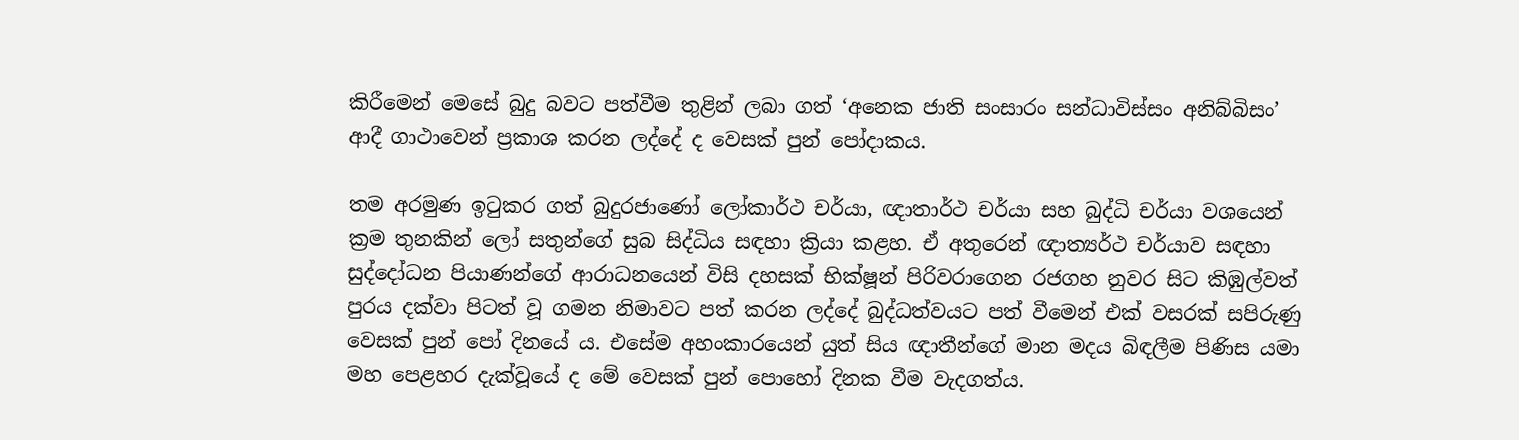කිරීමෙන් මෙසේ බුදු බවට පත්වීම තුළින් ලබා ගත් ‘අනෙක ජාති සංසාරං සන්ධාවිස්සං අනිබ්බිසං’ ආදී ගාථාවෙන් ප්‍රකාශ කරන ලද්දේ ද වෙසක් පුන් පෝදාකය.

තම අරමුණ ඉටුකර ගත් බුදුරජාණෝ ලෝකාර්ථ චර්යා, ඥාතාර්ථ චර්යා සහ බුද්ධි චර්යා වශයෙන් ක්‍රම තුනකින් ලෝ සතුන්ගේ සුබ සිද්ධිය සඳහා ක්‍රියා කළහ. ඒ අතුරෙන් ඥාත්‍යර්ථ චර්යාව සඳහා සුද්දෝධන පියාණන්ගේ ආරාධනයෙන් විසි දහසක් භික්ෂූන් පිරිවරාගෙන රජගහ නුවර සිට කිඹුල්වත් පුරය දක්වා පිටත් වූ ගමන නිමාවට පත් කරන ලද්දේ බුද්ධත්වයට පත් වීමෙන් එක් වසරක් සපිරුණු වෙසක් පුන් පෝ දිනයේ ය. එසේම අහංකාරයෙන් යුත් සිය ඥාතීන්ගේ මාන මදය බිඳලීම පිණිස යමා මහ පෙළහර දැක්වූයේ ද මේ වෙසක් පුන් පොහෝ දිනක වීම වැදගත්ය.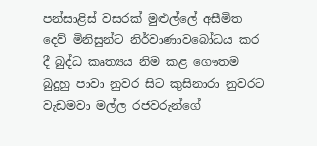පන්සාළිස් වසරක් මුළුල්ලේ අසීමිත දෙව් මිනිසුන්ට නිර්වාණාවබෝධය කර දී බුද්ධ කෘත්‍යය නිම කළ ගෞතම බුදුහු පාවා නුවර සිට කුසිනාරා නුවරට වැඩමවා මල්ල රජවරුන්ගේ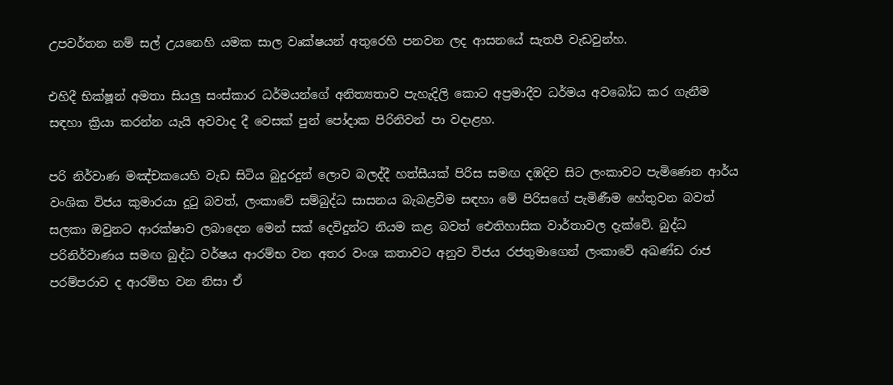උපවර්තන නම් සල් උයනෙහි යමක සාල වෘක්ෂයන් අතුරෙහි පනවන ලද ආසනයේ සැතපී වැඩවුන්හ.

එහිදී භික්ෂූන් අමතා සියලු සංස්කාර ධර්මයන්ගේ අනිත්‍යතාව පැහැදිලි කොට අප්‍රමාදීව ධර්මය අවබෝධ කර ගැනීම සඳහා ක්‍රියා කරන්න යැයි අවවාද දී වෙසක් පුන් පෝදාක පිරිනිවන් පා වදාළහ.

පරි නිර්වාණ මඤ්චකයෙහි වැඩ සිටිය බුදුරදුන් ලොව බලද්දී හත්සීයක් පිරිස සමඟ දඹදිව සිට ලංකාවට පැමිණෙන ආර්ය වංශික විජය කුමාරයා දුටු බවත්, ලංකාවේ සම්බුද්ධ සාසනය බැබළවීම සඳහා මේ පිරිසගේ පැමිණීම හේතුවන බවත් සලකා ඔවුනට ආරක්ෂාව ලබාදෙන මෙන් සක් දෙවිදුන්ට නියම කළ බවත් ඓතිහාසික වාර්තාවල දැක්වේ. බුද්ධ පරිනිර්වාණය සමඟ බුද්ධ වර්ෂය ආරම්භ වන අතර වංශ කතාවට අනුව විජය රජතුමාගෙන් ලංකාවේ අඛණ්ඩ රාජ පරම්පරාව ද ආරම්භ වන නිසා ඒ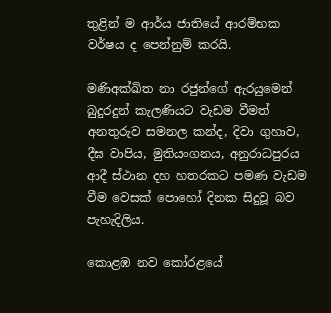තුළින් ම ආර්ය ජාතියේ ආරම්භක වර්ෂය ද පෙන්නුම් කරයි.

මණිඅක්ඛිත නා රජුන්ගේ ඇරයුමෙන් බුදුරදුන් කැලණියට වැඩම වීමත් අනතුරුව සමනල කන්ද, දිවා ගුහාව, දීඝ වාපිය, මුතියංගනය, අනුරාධපුරය ආදී ස්ථාන දහ හතරකට පමණ වැඩම වීම වෙසක් පොහෝ දිනක සිදුවූ බව පැහැදිලිය.

කොළඹ නව කෝරළයේ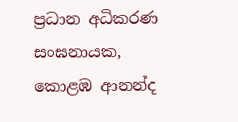ප්‍රධාන අධිකරණ සංඝනායක,
කොළඹ ආනන්ද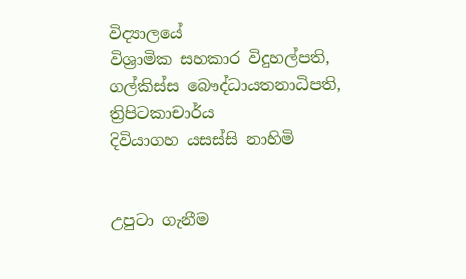විද්‍යාලයේ
විශ්‍රාමික සහකාර විදුහල්පති,
ගල්කිස්ස බෞද්ධායතනාධිපති,
ත්‍රිපිටකාචාර්ය
දිවියාගහ යසස්සි නාහිමි


උපුටා ගැනීම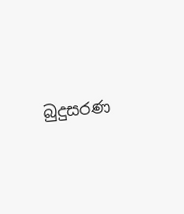බුදුසරණ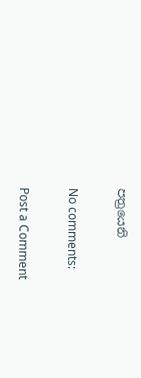පත්‍රයෙනි

No comments:

Post a Comment